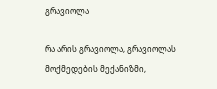გრავიოლა

რა არის გრავიოლა, გრავიოლას მოქმედების მექანიზმი,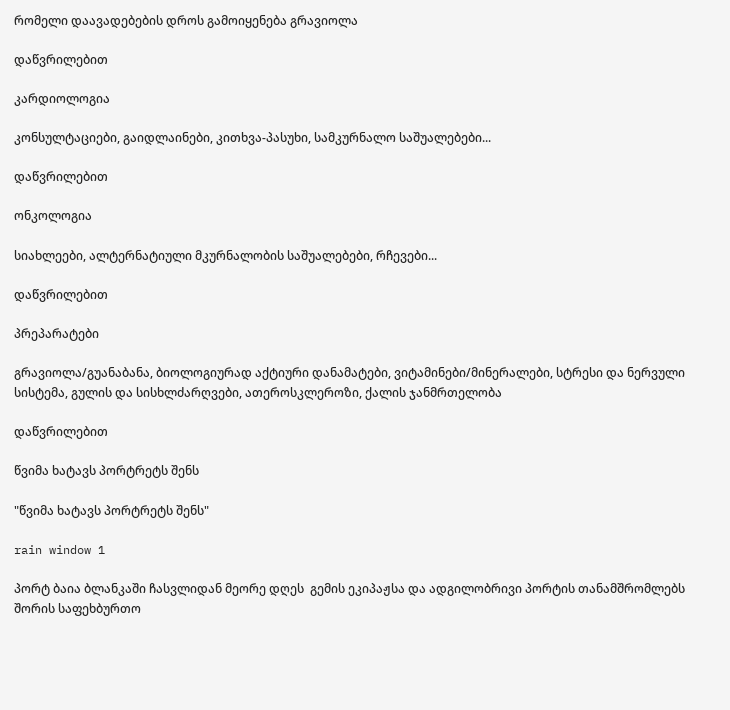რომელი დაავადებების დროს გამოიყენება გრავიოლა

დაწვრილებით

კარდიოლოგია

კონსულტაციები, გაიდლაინები, კითხვა-პასუხი, სამკურნალო საშუალებები...

დაწვრილებით

ონკოლოგია

სიახლეები, ალტერნატიული მკურნალობის საშუალებები, რჩევები...

დაწვრილებით

პრეპარატები

გრავიოლა/გუანაბანა, ბიოლოგიურად აქტიური დანამატები, ვიტამინები/მინერალები, სტრესი და ნერვული სისტემა, გულის და სისხლძარღვები, ათეროსკლეროზი, ქალის ჯანმრთელობა

დაწვრილებით

წვიმა ხატავს პორტრეტს შენს

"წვიმა ხატავს პორტრეტს შენს"

rain window 1

პორტ ბაია ბლანკაში ჩასვლიდან მეორე დღეს  გემის ეკიპაჟსა და ადგილობრივი პორტის თანამშრომლებს შორის საფეხბურთო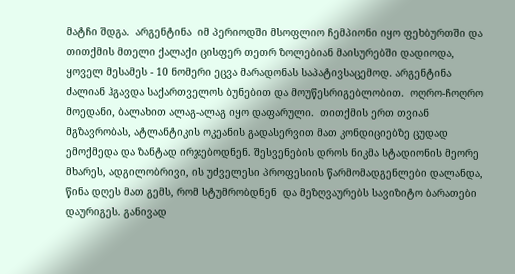მატჩი შდგა.  არგენტინა  იმ პერიოდში მსოფლიო ჩემპიონი იყო ფეხბურთში და თითქმის მთელი ქალაქი ცისფერ თეთრ ზოლებიან მაისურებში დადიოდა, ყოველ მესამეს - 10 ნომერი ეცვა მარადონას საპატივსაცემოდ. არგენტინა ძალიან ჰგავდა საქართველოს ბუნებით და მოუწესრიგებლობით.  ოღრო-ჩოღრო მოედანი, ბალახით ალაგ-ალაგ იყო დაფარული.  თითქმის ერთ თვიან მგზავრობას, ატლანტიკის ოკეანის გადასერვით მათ კონდიციებზე ცუდად  ემოქმედა და ზანტად ირჯებოდნენ. შესვენების დროს ნიკმა სტადიონის მეორე მხარეს, ადგილობრივი, ის უძველესი პროფესიის წარმომადგენლები დალანდა, წინა დღეს მათ გემს, რომ სტუმრობდნენ  და მეზღვაურებს სავიზიტო ბარათები დაურიგეს. განივად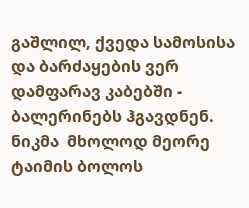გაშლილ, ქვედა სამოსისა და ბარძაყების ვერ დამფარავ კაბებში -  ბალერინებს ჰგავდნენ. ნიკმა  მხოლოდ მეორე ტაიმის ბოლოს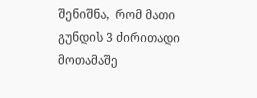შენიშნა,  რომ მათი გუნდის 3 ძირითადი მოთამაშე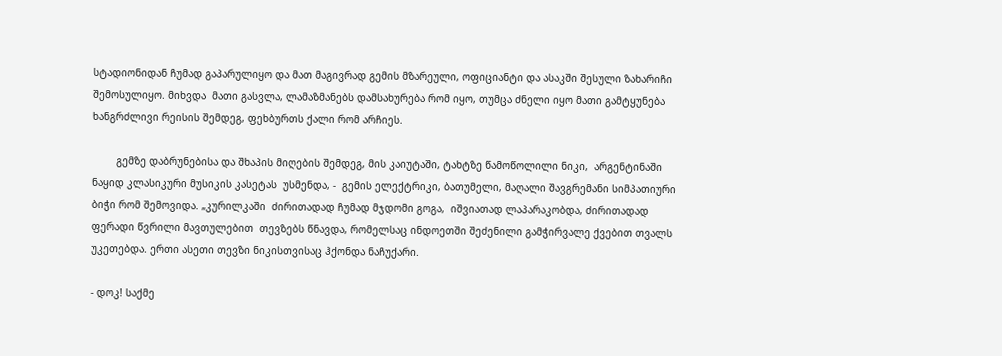სტადიონიდან ჩუმად გაპარულიყო და მათ მაგივრად გემის მზარეული, ოფიციანტი და ასაკში შესული ზახარიჩი შემოსულიყო. მიხვდა  მათი გასვლა, ლამაზმანებს დამსახურება რომ იყო, თუმცა ძნელი იყო მათი გამტყუნება ხანგრძლივი რეისის შემდეგ, ფეხბურთს ქალი რომ არჩიეს.

        გემზე დაბრუნებისა და შხაპის მიღების შემდეგ, მის კაიუტაში, ტახტზე წამოწოლილი ნიკი,  არგენტინაში ნაყიდ კლასიკური მუსიკის კასეტას  უსმენდა, -  გემის ელექტრიკი, ბათუმელი, მაღალი შავგრემანი სიმპათიური ბიჭი რომ შემოვიდა. „კურილკაში  ძირითადად ჩუმად მჯდომი გოგა,  იშვიათად ლაპარაკობდა, ძირითადად  ფერადი წვრილი მავთულებით  თევზებს წნავდა, რომელსაც ინდოეთში შეძენილი გამჭირვალე ქვებით თვალს უკეთებდა. ერთი ასეთი თევზი ნიკისთვისაც ჰქონდა ნაჩუქარი.

- დოკ! საქმე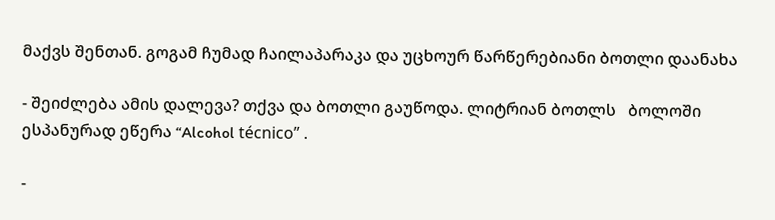მაქვს შენთან. გოგამ ჩუმად ჩაილაპარაკა და უცხოურ წარწერებიანი ბოთლი დაანახა

- შეიძლება ამის დალევა? თქვა და ბოთლი გაუწოდა. ლიტრიან ბოთლს   ბოლოში ესპანურად ეწერა “Alcohol técnico” .

-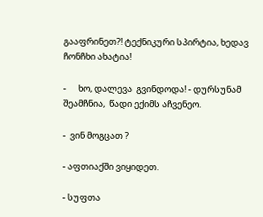გააფრინეთ?! ტექნიკური სპირტია, ხედავ ჩონჩხი ახატია!

-      ხო, დალევა  გვინდოდა! - დურსუნამ შეამჩნია,  წადი ექიმს აჩვენეო.

-  ვინ მოგცათ ?

- აფთიაქში ვიყიდეთ.

- სუფთა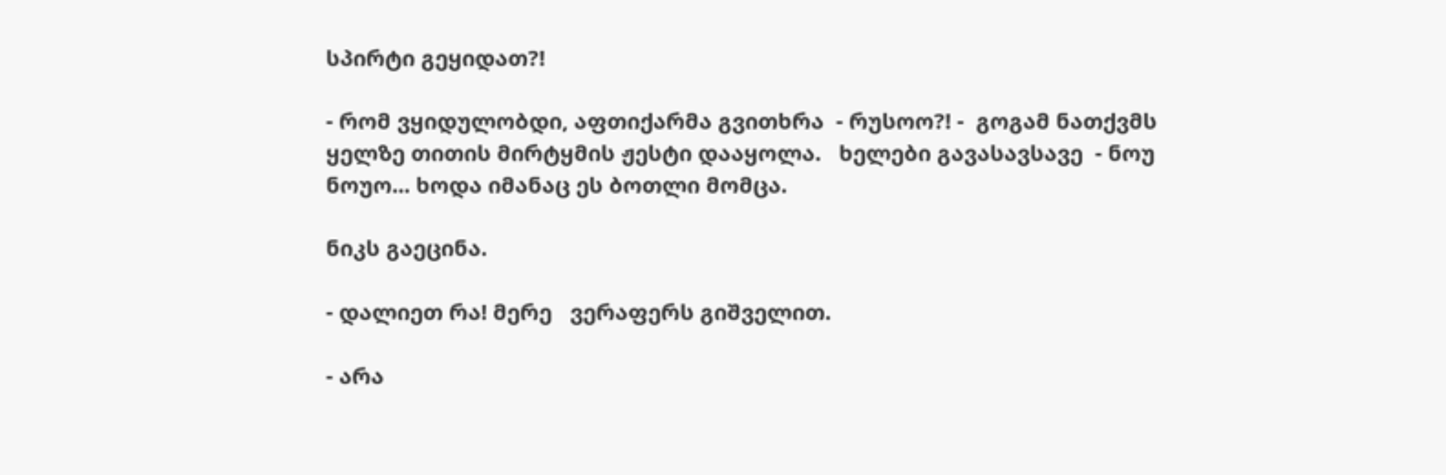სპირტი გეყიდათ?!

- რომ ვყიდულობდი, აფთიქარმა გვითხრა  - რუსოო?! -  გოგამ ნათქვმს ყელზე თითის მირტყმის ჟესტი დააყოლა.   ხელები გავასავსავე  - ნოუ ნოუო... ხოდა იმანაც ეს ბოთლი მომცა.

ნიკს გაეცინა.

- დალიეთ რა! მერე   ვერაფერს გიშველით.

- არა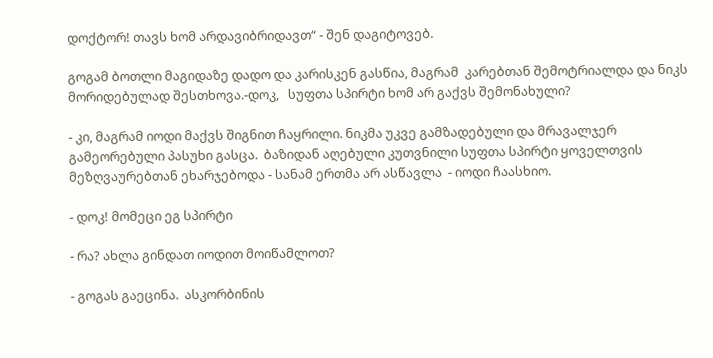დოქტორ! თავს ხომ არდავიბრიდავთ“ - შენ დაგიტოვებ.

გოგამ ბოთლი მაგიდაზე დადო და კარისკენ გასწია, მაგრამ  კარებთან შემოტრიალდა და ნიკს მორიდებულად შესთხოვა.-დოკ,   სუფთა სპირტი ხომ არ გაქვს შემონახული?

- კი, მაგრამ იოდი მაქვს შიგნით ჩაყრილი. ნიკმა უკვე გამზადებული და მრავალჯერ გამეორებული პასუხი გასცა.  ბაზიდან აღებული კუთვნილი სუფთა სპირტი ყოველთვის  მეზღვაურებთან ეხარჯებოდა - სანამ ერთმა არ ასწავლა  - იოდი ჩაასხიო.

- დოკ! მომეცი ეგ სპირტი

- რა? ახლა გინდათ იოდით მოიწამლოთ?

- გოგას გაეცინა.  ასკორბინის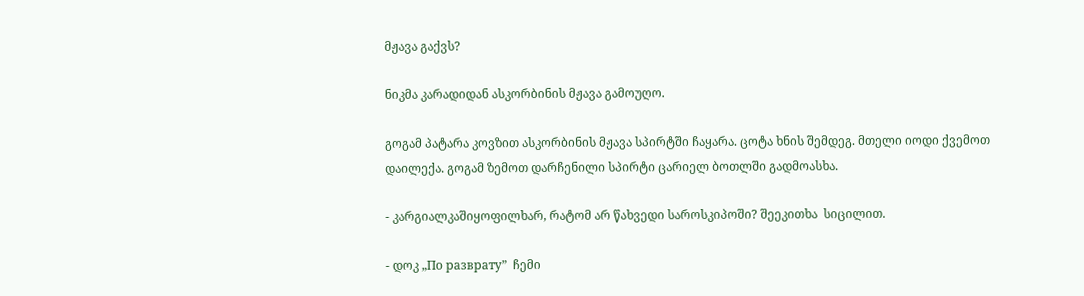მჟავა გაქვს?

ნიკმა კარადიდან ასკორბინის მჟავა გამოუღო.

გოგამ პატარა კოვზით ასკორბინის მჟავა სპირტში ჩაყარა. ცოტა ხნის შემდეგ. მთელი იოდი ქვემოთ დაილექა. გოგამ ზემოთ დარჩენილი სპირტი ცარიელ ბოთლში გადმოასხა.

- კარგიალკაშიყოფილხარ, რატომ არ წახვედი საროსკიპოში? შეეკითხა  სიცილით.

- დოკ „По разврату”  ჩემი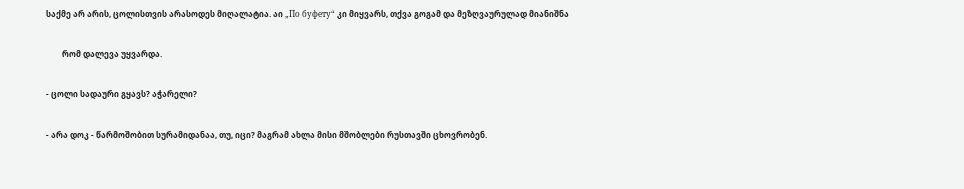საქმე არ არის, ცოლისთვის არასოდეს მიღალატია. აი „По буфету“ კი მიყვარს, თქვა გოგამ და მეზღვაურულად მიანიშნა

        რომ დალევა უყვარდა.

- ცოლი სადაური გყავს? აჭარელი?

- არა დოკ - წარმოშობით სურამიდანაა, თუ, იცი? მაგრამ ახლა მისი მშობლები რუსთავში ცხოვრობენ.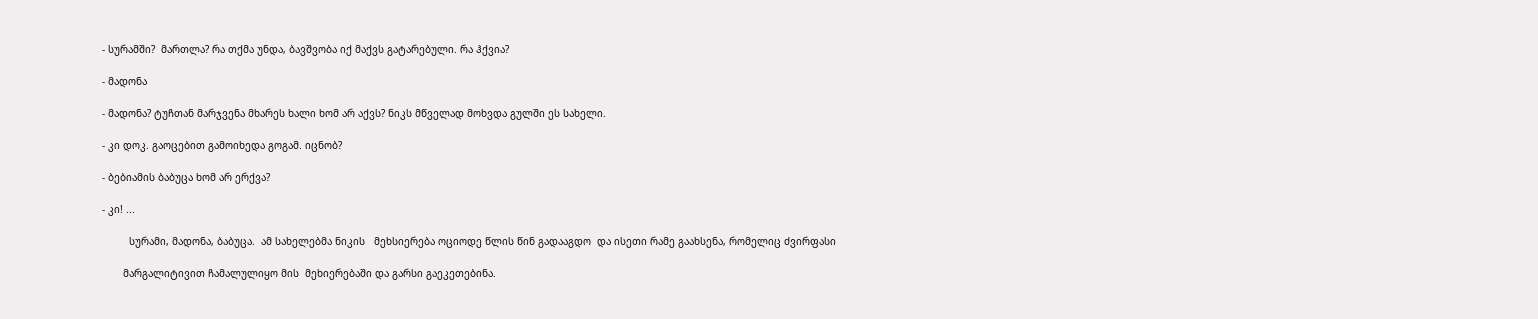- სურამში?  მართლა? რა თქმა უნდა, ბავშვობა იქ მაქვს გატარებული. რა ჰქვია?

- მადონა

- მადონა? ტუჩთან მარჯვენა მხარეს ხალი ხომ არ აქვს? ნიკს მწველად მოხვდა გულში ეს სახელი.

- კი დოკ. გაოცებით გამოიხედა გოგამ. იცნობ?

- ბებიამის ბაბუცა ხომ არ ერქვა?

- კი! ...

         სურამი, მადონა, ბაბუცა.  ამ სახელებმა ნიკის   მეხსიერება ოციოდე წლის წინ გადააგდო  და ისეთი რამე გაახსენა, რომელიც ძვირფასი

       მარგალიტივით ჩამალულიყო მის  მეხიერებაში და გარსი გაეკეთებინა.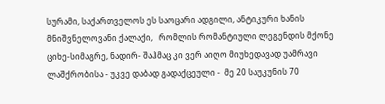სურამი, საქართველოს ეს საოცარი ადგილი, ანტიკური ხანის  მნიშვნელოვანი ქალაქი,   რომლის რომანტიული ლეგენდის მქონე ციხე-სიმაგრე, ნადირ- შაჰმაც კი ვერ აიღო მიუხედავად უამრავი ლაშქრობისა - უკვე დაბად გადაქცეული -  მე 20 საუკუნის 70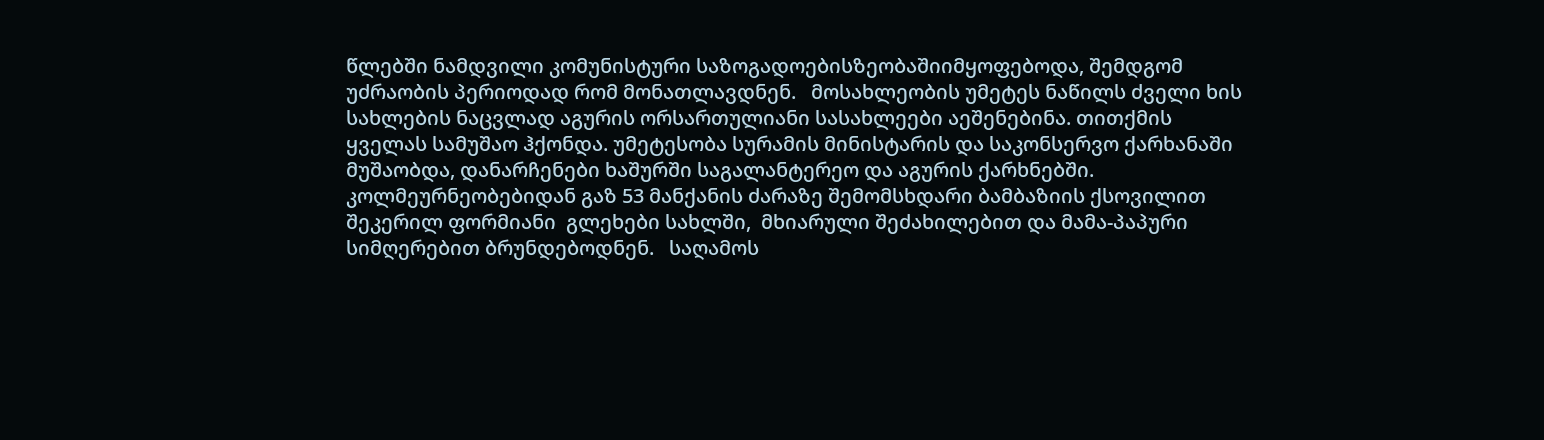წლებში ნამდვილი კომუნისტური საზოგადოებისზეობაშიიმყოფებოდა, შემდგომ უძრაობის პერიოდად რომ მონათლავდნენ.   მოსახლეობის უმეტეს ნაწილს ძველი ხის სახლების ნაცვლად აგურის ორსართულიანი სასახლეები აეშენებინა. თითქმის ყველას სამუშაო ჰქონდა. უმეტესობა სურამის მინისტარის და საკონსერვო ქარხანაში მუშაობდა, დანარჩენები ხაშურში საგალანტერეო და აგურის ქარხნებში. კოლმეურნეობებიდან გაზ 53 მანქანის ძარაზე შემომსხდარი ბამბაზიის ქსოვილით შეკერილ ფორმიანი  გლეხები სახლში,  მხიარული შეძახილებით და მამა-პაპური სიმღერებით ბრუნდებოდნენ.   საღამოს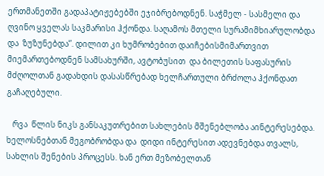ერთმანეთში გადაპატიჟებებში ეჯიბრებოდნენ. საჭმელ - სასმელი და ღვინო ყველას საკმარისი ჰქონდა. საღამოს მთელი სურამიმხიარულობდა და  ზუზუნებდა“. დილით კი ხუმრობებით დაიჩებისმიმართვით მიემართებოდნენ სამსახურში, ავტობუსით  და ბილეთის საფასურის მძღოლთან გადახდის დასასწრებად ხელჩართული ბრძოლა ჰქონდათ გაჩაღებული.

   რვა  წლის ნიკს განსაკუთრებით სახლების მშენებლობა აინტერესებდა. ხელოსნებთან მეგობრობდა და  დიდი ინტერესით ადევნებდა თვალს, სახლის შენების პროცესს. ხან ერთ მეზობელთან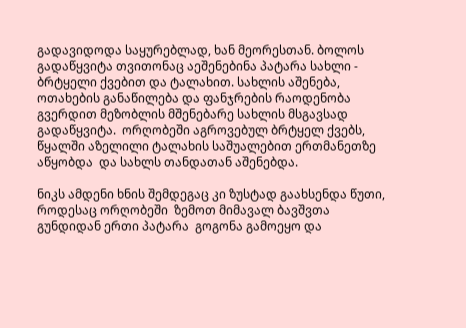გადავიდოდა საყურებლად, ხან მეორესთან. ბოლოს გადაწყვიტა თვითონაც აეშენებინა პატარა სახლი -  ბრტყელი ქვებით და ტალახით. სახლის აშენება, ოთახების განაწილება და ფანჯრების რაოდენობა  გვერდით მეზობლის მშენებარე სახლის მსგავსად გადაწყვიტა.  ორღობეში აგროვებულ ბრტყელ ქვებს, წყალში აზელილი ტალახის საშუალებით ერთმანეთზე აწყობდა  და სახლს თანდათან აშენებდა.

ნიკს ამდენი ხნის შემდეგაც კი ზუსტად გაახსენდა წუთი, როდესაც ორღობეში  ზემოთ მიმავალ ბავშვთა გუნდიდან ერთი პატარა  გოგონა გამოეყო და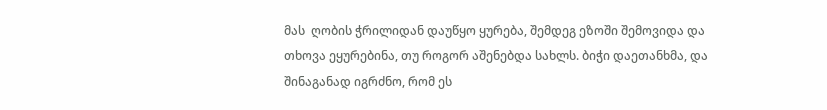მას  ღობის ჭრილიდან დაუწყო ყურება, შემდეგ ეზოში შემოვიდა და თხოვა ეყურებინა, თუ როგორ აშენებდა სახლს. ბიჭი დაეთანხმა, და შინაგანად იგრძნო, რომ ეს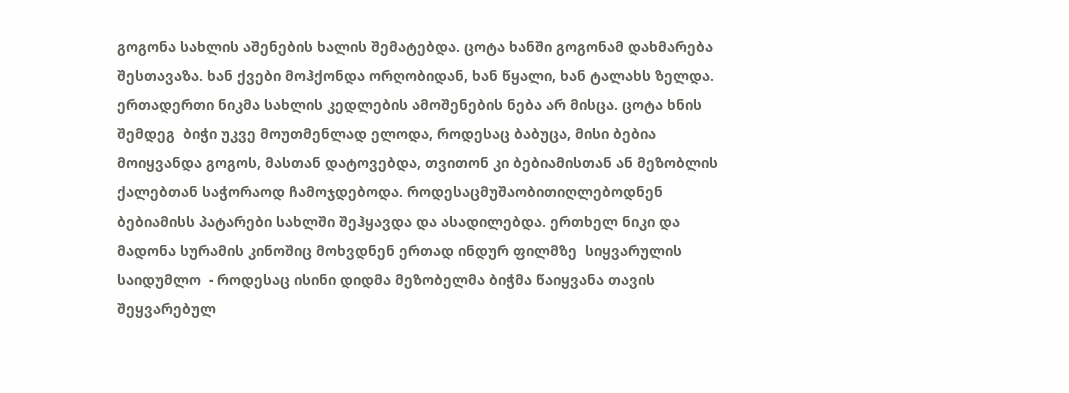გოგონა სახლის აშენების ხალის შემატებდა. ცოტა ხანში გოგონამ დახმარება შესთავაზა. ხან ქვები მოჰქონდა ორღობიდან, ხან წყალი, ხან ტალახს ზელდა. ერთადერთი ნიკმა სახლის კედლების ამოშენების ნება არ მისცა. ცოტა ხნის შემდეგ  ბიჭი უკვე მოუთმენლად ელოდა, როდესაც ბაბუცა, მისი ბებია მოიყვანდა გოგოს, მასთან დატოვებდა, თვითონ კი ბებიამისთან ან მეზობლის ქალებთან საჭორაოდ ჩამოჯდებოდა. როდესაცმუშაობითიღლებოდნენ  ბებიამისს პატარები სახლში შეჰყავდა და ასადილებდა. ერთხელ ნიკი და მადონა სურამის კინოშიც მოხვდნენ ერთად ინდურ ფილმზე  სიყვარულის საიდუმლო  - როდესაც ისინი დიდმა მეზობელმა ბიჭმა წაიყვანა თავის შეყვარებულ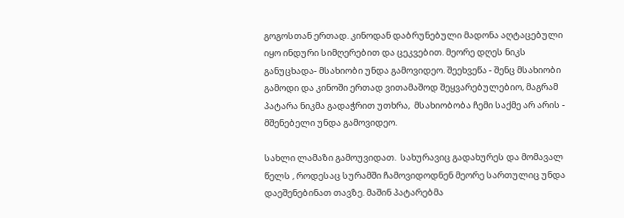გოგოსთან ერთად. კინოდან დაბრუნებული მადონა აღტაცებული იყო ინდური სიმღერებით და ცეკვებით. მეორე დღეს ნიკს განუცხადა- მსახიობი უნდა გამოვიდეო. შეეხვეწა - შენც მსახიობი გამოდი და კინოში ერთად ვითამაშოდ შეყვარებულებიო, მაგრამ პატარა ნიკმა გადაჭრით უთხრა,  მსახიობობა ჩემი საქმე არ არის -  მშენებელი უნდა გამოვიდეო.

სახლი ლამაზი გამოუვიდათ.  სახურავიც გადახურეს და მომავალ  წელს , როდესაც სურამში ჩამოვიდოდნენ მეორე სართულიც უნდა დაეშენებინათ თავზე. მაშინ პატარებმა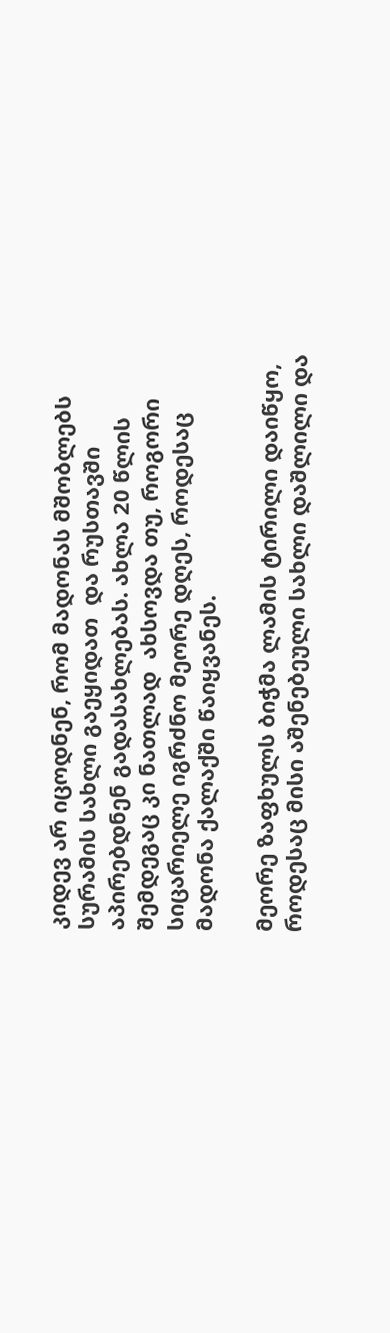კიდევ არ იცოდნენ, რომ მადონას მშობლებს სურამის სახლი გაეყიდათ  და რუსთავში აპირებდნენ გადასახლებას. ახლა 20 წლის შემდეგაც კი ნათლად  ახსოვდა თუ, როგორი  სიცარიელე იგრძნო მეორე დღეს, როდესაც მადონა ქალაქში წაიყვანეს.

მეორე ზაფხულს ბიჭმა ლამის ტირილი დაიწყო, როდესაც მისი აშენებეული სახლი დაშლილი და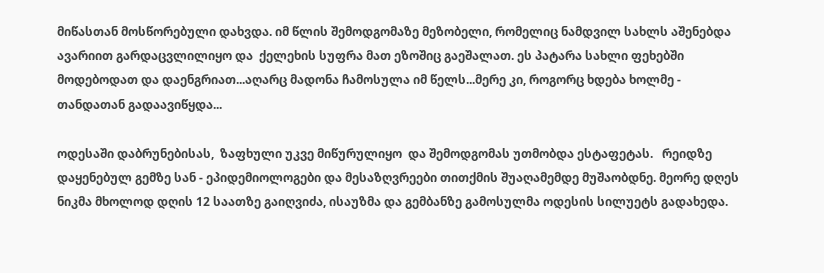მიწასთან მოსწორებული დახვდა. იმ წლის შემოდგომაზე მეზობელი, რომელიც ნამდვილ სახლს აშენებდა ავარიით გარდაცვლილიყო და  ქელეხის სუფრა მათ ეზოშიც გაეშალათ. ეს პატარა სახლი ფეხებში მოდებოდათ და დაენგრიათ...აღარც მადონა ჩამოსულა იმ წელს...მერე კი, როგორც ხდება ხოლმე -  თანდათან გადაავიწყდა...

ოდესაში დაბრუნებისას,  ზაფხული უკვე მიწურულიყო  და შემოდგომას უთმობდა ესტაფეტას.   რეიდზე დაყენებულ გემზე სან - ეპიდემიოლოგები და მესაზღვრეები თითქმის შუაღამემდე მუშაობდნე. მეორე დღეს ნიკმა მხოლოდ დღის 12 საათზე გაიღვიძა, ისაუზმა და გემბანზე გამოსულმა ოდესის სილუეტს გადახედა.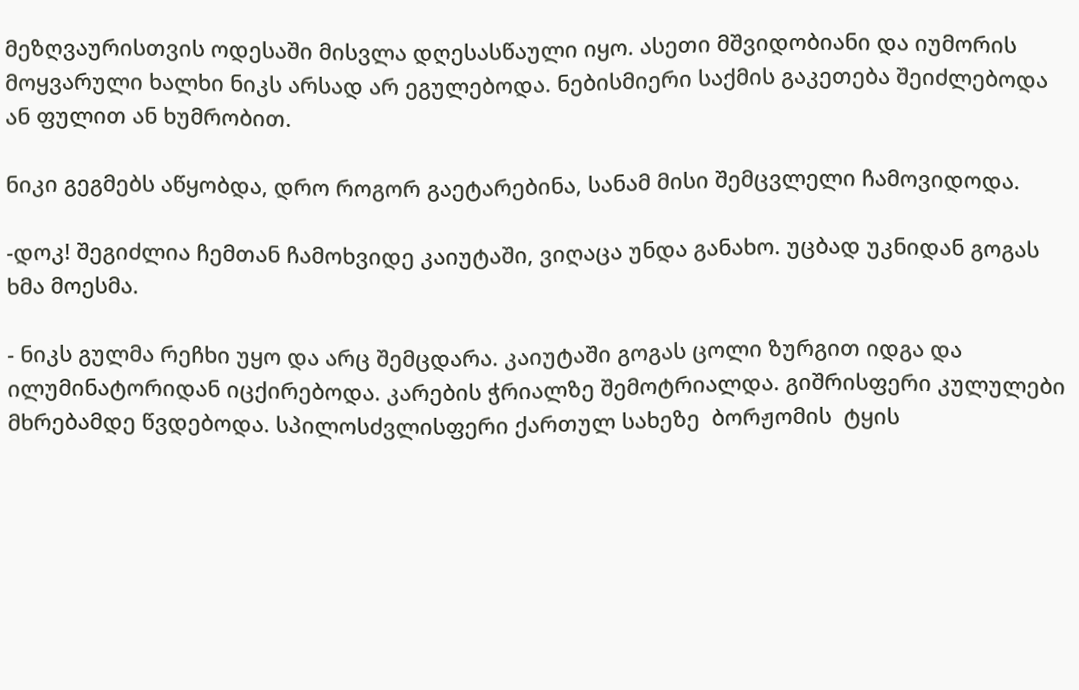მეზღვაურისთვის ოდესაში მისვლა დღესასწაული იყო. ასეთი მშვიდობიანი და იუმორის მოყვარული ხალხი ნიკს არსად არ ეგულებოდა. ნებისმიერი საქმის გაკეთება შეიძლებოდა ან ფულით ან ხუმრობით.

ნიკი გეგმებს აწყობდა, დრო როგორ გაეტარებინა, სანამ მისი შემცვლელი ჩამოვიდოდა.

-დოკ! შეგიძლია ჩემთან ჩამოხვიდე კაიუტაში, ვიღაცა უნდა განახო. უცბად უკნიდან გოგას ხმა მოესმა.

- ნიკს გულმა რეჩხი უყო და არც შემცდარა. კაიუტაში გოგას ცოლი ზურგით იდგა და ილუმინატორიდან იცქირებოდა. კარების ჭრიალზე შემოტრიალდა. გიშრისფერი კულულები მხრებამდე წვდებოდა. სპილოსძვლისფერი ქართულ სახეზე  ბორჟომის  ტყის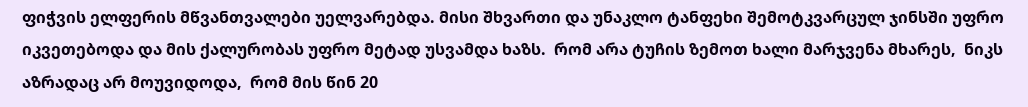ფიჭვის ელფერის მწვანთვალები უელვარებდა. მისი შხვართი და უნაკლო ტანფეხი შემოტკვარცულ ჯინსში უფრო იკვეთებოდა და მის ქალურობას უფრო მეტად უსვამდა ხაზს.  რომ არა ტუჩის ზემოთ ხალი მარჯვენა მხარეს,  ნიკს აზრადაც არ მოუვიდოდა,  რომ მის წინ 20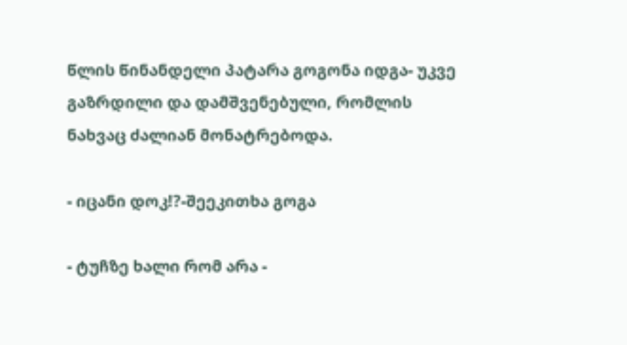წლის წინანდელი პატარა გოგონა იდგა- უკვე გაზრდილი და დამშვენებული, რომლის ნახვაც ძალიან მონატრებოდა.

- იცანი დოკ!?-შეეკითხა გოგა

- ტუჩზე ხალი რომ არა -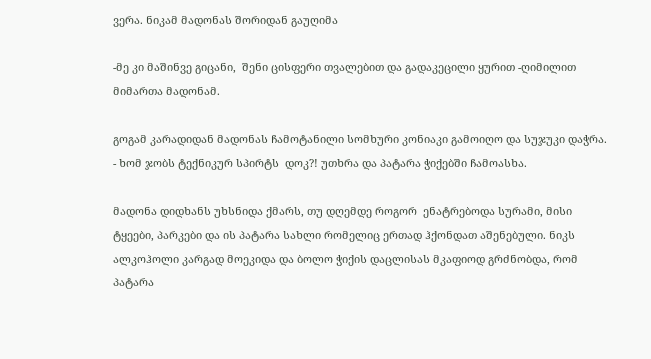ვერა. ნიკამ მადონას შორიდან გაუღიმა

-მე კი მაშინვე გიცანი,  შენი ცისფერი თვალებით და გადაკეცილი ყურით -ღიმილით მიმართა მადონამ.

გოგამ კარადიდან მადონას ჩამოტანილი სომხური კონიაკი გამოიღო და სუჯუკი დაჭრა. - ხომ ჯობს ტექნიკურ სპირტს  დოკ?! უთხრა და პატარა ჭიქებში ჩამოასხა.

მადონა დიდხანს უხსნიდა ქმარს, თუ დღემდე როგორ  ენატრებოდა სურამი, მისი ტყეები, პარკები და ის პატარა სახლი რომელიც ერთად ჰქონდათ აშენებული. ნიკს ალკოჰოლი კარგად მოეკიდა და ბოლო ჭიქის დაცლისას მკაფიოდ გრძნობდა, რომ პატარა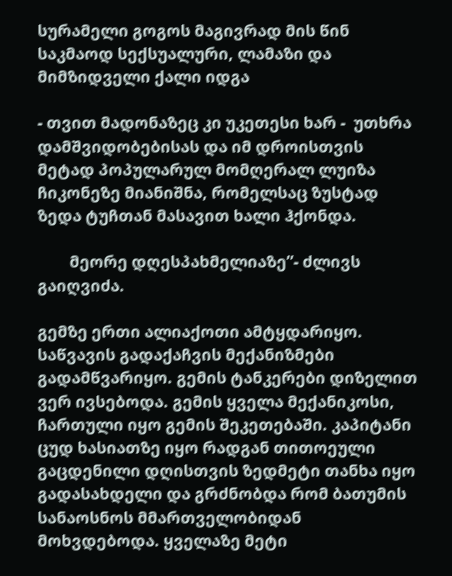სურამელი გოგოს მაგივრად მის წინ საკმაოდ სექსუალური, ლამაზი და მიმზიდველი ქალი იდგა

- თვით მადონაზეც კი უკეთესი ხარ -  უთხრა დამშვიდობებისას და იმ დროისთვის მეტად პოპულარულ მომღერალ ლუიზა ჩიკონეზე მიანიშნა, რომელსაც ზუსტად ზედა ტუჩთან მასავით ხალი ჰქონდა.

        მეორე დღესპახმელიაზე”- ძლივს გაიღვიძა.

გემზე ერთი ალიაქოთი ამტყდარიყო. საწვავის გადაქაჩვის მექანიზმები გადამწვარიყო. გემის ტანკერები დიზელით ვერ ივსებოდა. გემის ყველა მექანიკოსი, ჩართული იყო გემის შეკეთებაში. კაპიტანი ცუდ ხასიათზე იყო რადგან თითოეული გაცდენილი დღისთვის ზედმეტი თანხა იყო გადასახდელი და გრძნობდა რომ ბათუმის სანაოსნოს მმართველობიდან მოხვდებოდა. ყველაზე მეტი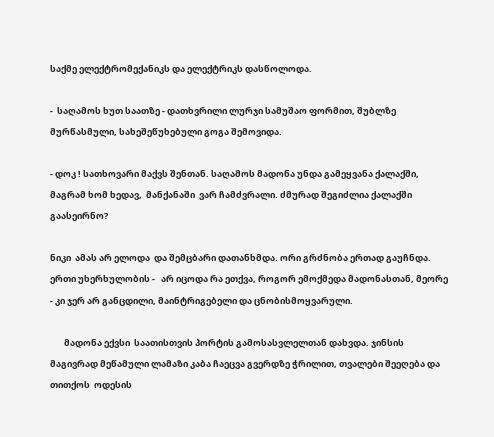საქმე ელექტრომექანიკს და ელექტრიკს დასწოლოდა.

-  საღამოს ხუთ საათზე - დათხვრილი ლურჯი სამუშაო ფორმით, შუბლზე მურწასმული, სახეშეწუხებული გოგა შემოვიდა.

- დოკ ! სათხოვარი მაქვს შენთან. საღამოს მადონა უნდა გამეყვანა ქალაქში, მაგრამ ხომ ხედავ,  მანქანაში  ვარ ჩამძვრალი. ძმურად შეგიძლია ქალაქში გაასეირნო?

ნიკი  ამას არ ელოდა  და შემცბარი დათანხმდა. ორი გრძნობა ერთად გაუჩნდა. ერთი უხერხულობის -   არ იცოდა რა ეთქვა, როგორ ემოქმედა მადონასთან, მეორე  - კი ჯერ არ განცდილი, მაინტრიგებელი და ცნობისმოყვარული.

       მადონა ექვსი  საათისთვის პორტის გამოსასვლელთან დახვდა. ჯინსის მაგივრად მეწამული ლამაზი კაბა ჩაეცვა გვერდზე ჭრილით, თვალები შეეღება და თითქოს  ოდესის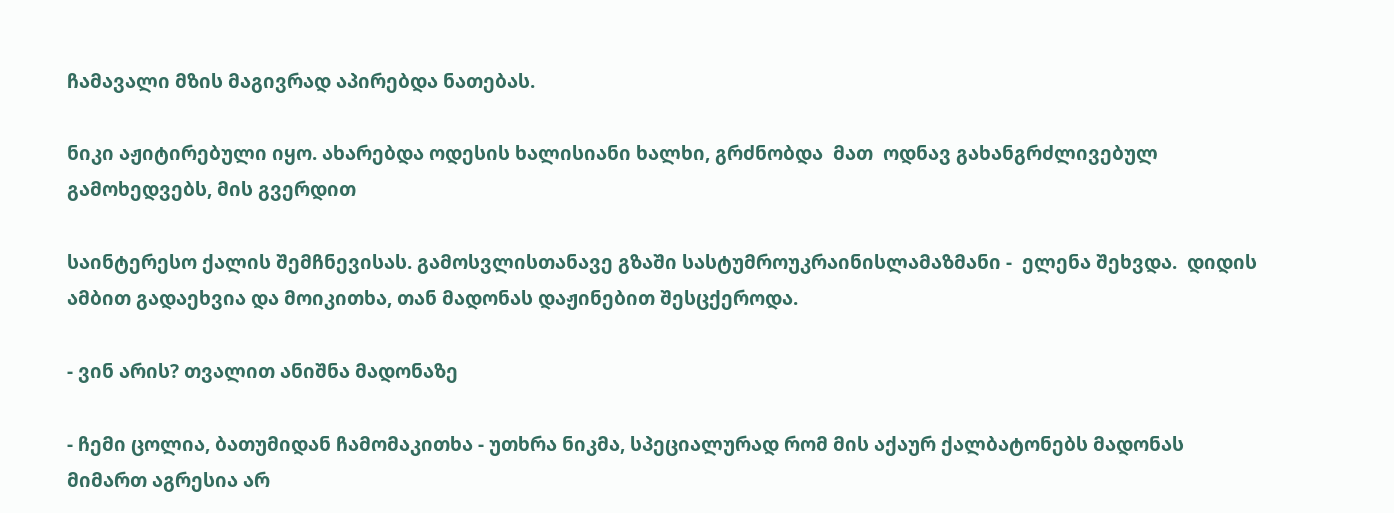ჩამავალი მზის მაგივრად აპირებდა ნათებას.

ნიკი აჟიტირებული იყო. ახარებდა ოდესის ხალისიანი ხალხი, გრძნობდა  მათ  ოდნავ გახანგრძლივებულ გამოხედვებს, მის გვერდით

საინტერესო ქალის შემჩნევისას. გამოსვლისთანავე გზაში სასტუმროუკრაინისლამაზმანი -  ელენა შეხვდა.  დიდის ამბით გადაეხვია და მოიკითხა, თან მადონას დაჟინებით შესცქეროდა.

- ვინ არის? თვალით ანიშნა მადონაზე

- ჩემი ცოლია, ბათუმიდან ჩამომაკითხა - უთხრა ნიკმა, სპეციალურად რომ მის აქაურ ქალბატონებს მადონას მიმართ აგრესია არ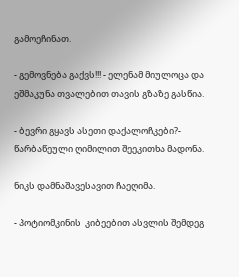გამოეჩინათ.

- გემოვნება გაქვს!!! - ელენამ მიულოცა და ეშმაკუნა თვალებით თავის გზაზე გასწია.

- ბევრი გყავს ასეთი დაქალოჩკები?- წარბაწეული ღიმილით შეეკითხა მადონა.

ნიკს დამნაშავესავით ჩაეღიმა.

- პოტიომკინის  კიბეებით ასვლის შემდეგ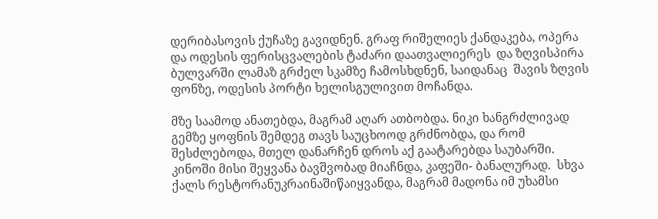დერიბასოვის ქუჩაზე გავიდნენ. გრაფ რიშელიეს ქანდაკება, ოპერა და ოდესის ფერისცვალების ტაძარი დაათვალიერეს  და ზღვისპირა ბულვარში ლამაზ გრძელ სკამზე ჩამოსხდნენ, საიდანაც  შავის ზღვის ფონზე, ოდესის პორტი ხელისგულივით მოჩანდა.

მზე საამოდ ანათებდა, მაგრამ აღარ ათბობდა. ნიკი ხანგრძლივად  გემზე ყოფნის შემდეგ თავს საუცხოოდ გრძნობდა, და რომ შესძლებოდა, მთელ დანარჩენ დროს აქ გაატარებდა საუბარში. კინოში მისი შეყვანა ბავშვობად მიაჩნდა, კაფეში- ბანალურად.  სხვა ქალს რესტორანუკრაინაშიწაიყვანდა, მაგრამ მადონა იმ უხამსი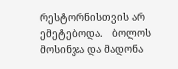რესტორნისთვის არ ემეტებოდა.   ბოლოს მოსინჯა და მადონა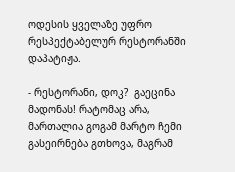ოდესის ყველაზე უფრო რესპექტაბელურ რესტორანში დაპატიჟა.

- რესტორანი, დოკ?  გაეცინა მადონას! რატომაც არა,  მართალია გოგამ მარტო ჩემი გასეირნება გთხოვა, მაგრამ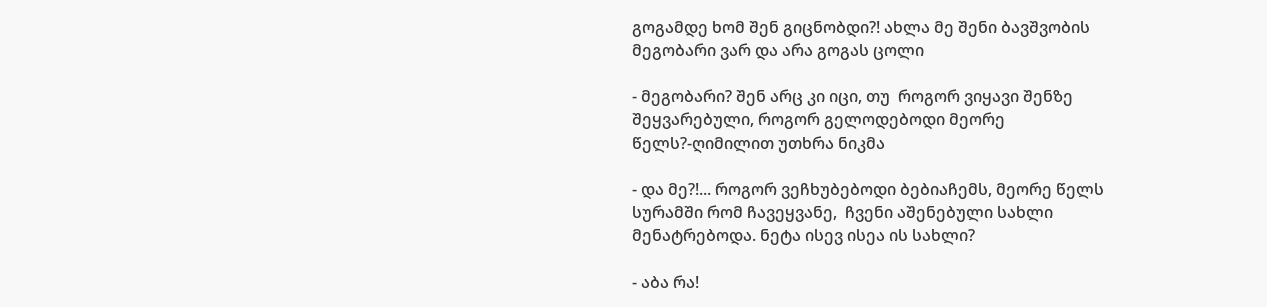გოგამდე ხომ შენ გიცნობდი?! ახლა მე შენი ბავშვობის მეგობარი ვარ და არა გოგას ცოლი

- მეგობარი? შენ არც კი იცი, თუ  როგორ ვიყავი შენზე შეყვარებული, როგორ გელოდებოდი მეორე წელს?-ღიმილით უთხრა ნიკმა

- და მე?!... როგორ ვეჩხუბებოდი ბებიაჩემს, მეორე წელს სურამში რომ ჩავეყვანე,  ჩვენი აშენებული სახლი მენატრებოდა. ნეტა ისევ ისეა ის სახლი?

- აბა რა!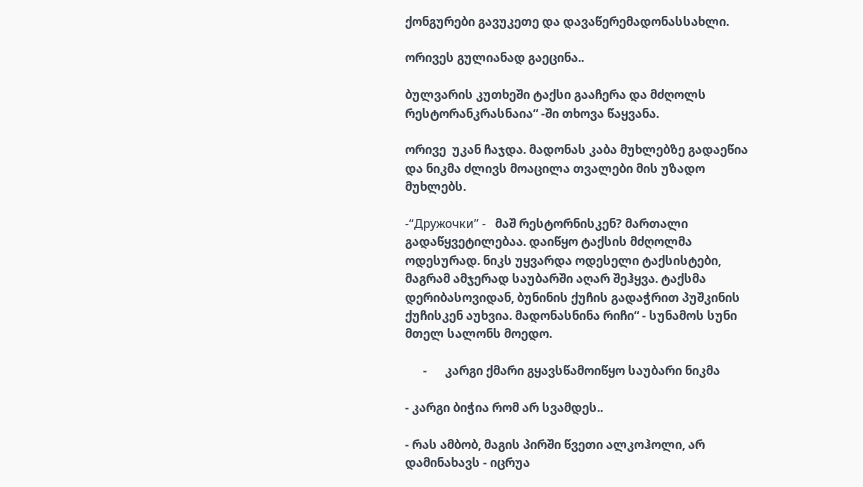ქონგურები გავუკეთე და დავაწერემადონასსახლი.

ორივეს გულიანად გაეცინა..

ბულვარის კუთხეში ტაქსი გააჩერა და მძღოლს რესტორანკრასნაია“ -ში თხოვა წაყვანა.

ორივე  უკან ჩაჯდა. მადონას კაბა მუხლებზე გადაეწია  და ნიკმა ძლივს მოაცილა თვალები მის უზადო მუხლებს.

-“Дружочки” -   მაშ რესტორნისკენ? მართალი გადაწყვეტილებაა. დაიწყო ტაქსის მძღოლმა ოდესურად. ნიკს უყვარდა ოდესელი ტაქსისტები, მაგრამ ამჯერად საუბარში აღარ შეჰყვა. ტაქსმა დერიბასოვიდან, ბუნინის ქუჩის გადაჭრით პუშკინის ქუჩისკენ აუხვია. მადონასნინა რიჩი“ - სუნამოს სუნი მთელ სალონს მოედო.

      -      კარგი ქმარი გყავსწამოიწყო საუბარი ნიკმა

- კარგი ბიჭია რომ არ სვამდეს..

- რას ამბობ, მაგის პირში წვეთი ალკოჰოლი, არ დამინახავს - იცრუა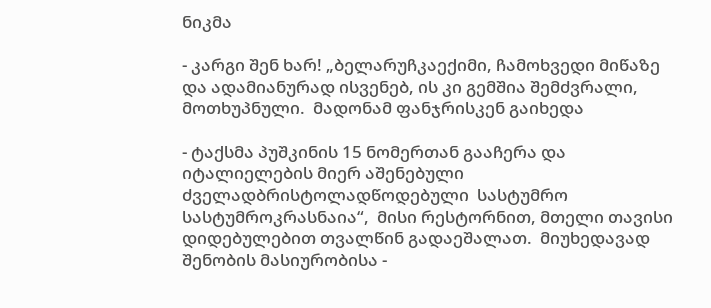ნიკმა

- კარგი შენ ხარ! „ბელარუჩკაექიმი, ჩამოხვედი მიწაზე და ადამიანურად ისვენებ, ის კი გემშია შემძვრალი, მოთხუპნული.  მადონამ ფანჯრისკენ გაიხედა

- ტაქსმა პუშკინის 15 ნომერთან გააჩერა და იტალიელების მიერ აშენებული ძველადბრისტოლადწოდებული  სასტუმრო სასტუმროკრასნაია“,  მისი რესტორნით, მთელი თავისი დიდებულებით თვალწინ გადაეშალათ.  მიუხედავად შენობის მასიურობისა -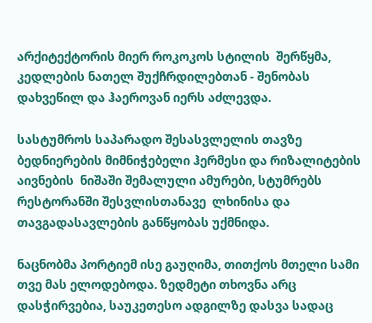არქიტექტორის მიერ როკოკოს სტილის  შერწყმა,  კედლების ნათელ შუქჩრდილებთან - შენობას დახვეწილ და ჰაეროვან იერს აძლევდა.

სასტუმროს საპარადო შესასვლელის თავზე ბედნიერების მიმნიჭებელი ჰერმესი და რიზალიტების აივნების  ნიშაში შემალული ამურები, სტუმრებს რესტორანში შესვლისთანავე  ლხინისა და თავგადასავლების განწყობას უქმნიდა.

ნაცნობმა პორტიემ ისე გაუღიმა, თითქოს მთელი სამი თვე მას ელოდებოდა. ზედმეტი თხოვნა არც დასჭირვებია, საუკეთესო ადგილზე დასვა სადაც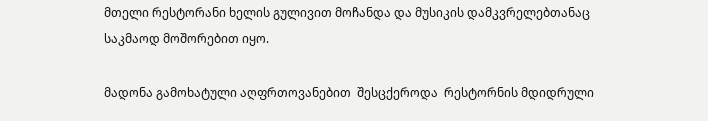მთელი რესტორანი ხელის გულივით მოჩანდა და მუსიკის დამკვრელებთანაც საკმაოდ მოშორებით იყო.

მადონა გამოხატული აღფრთოვანებით  შესცქეროდა  რესტორნის მდიდრული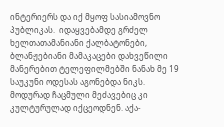ინტერიერს და იქ მყოფ სასიამოვნო პუბლიკას.  იდაყვებამდე გრძელ ხელთათამანიანი ქალბატონები, ბლანჟებიანი მამაკაცები დახვეწილი მანერებით ტელეფილმებში ნანახ მე 19 საუკუნი ოდესას აგონებდა ნიკს.  მოდურად ჩაცმული მეძავებიც კი კულტურულად იქცეოდნენ. აქა-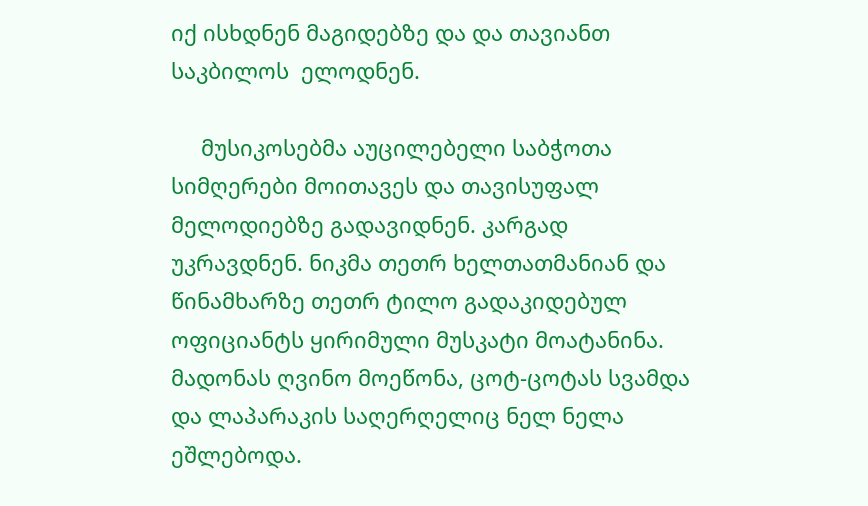იქ ისხდნენ მაგიდებზე და და თავიანთ საკბილოს  ელოდნენ.

     მუსიკოსებმა აუცილებელი საბჭოთა სიმღერები მოითავეს და თავისუფალ მელოდიებზე გადავიდნენ. კარგად უკრავდნენ. ნიკმა თეთრ ხელთათმანიან და წინამხარზე თეთრ ტილო გადაკიდებულ  ოფიციანტს ყირიმული მუსკატი მოატანინა.  მადონას ღვინო მოეწონა, ცოტ-ცოტას სვამდა  და ლაპარაკის საღერღელიც ნელ ნელა ეშლებოდა.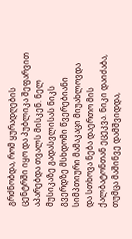გრძნობდა, რომ ყურადღების ცენტრში იყო და პუბლიკა შეფარვით აპარებდა თვალს მისკენ. ნელ მუსიკაზე გადასვლისას ნიკს  გვერდზე მსხდომი წვერებიანი სიმპთიური მამაკაცი მიუახლოვდა და სთხოვა ნება დაერთო მის  ქალბატონთან ეცეკვა. ნიკი დაიძაბა, თუმცა მაშინვე დამშვიდდა,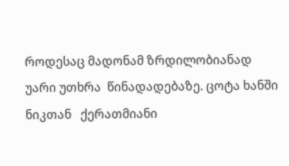როდესაც მადონამ ზრდილობიანად უარი უთხრა  წინადადებაზე. ცოტა ხანში ნიკთან   ქერათმიანი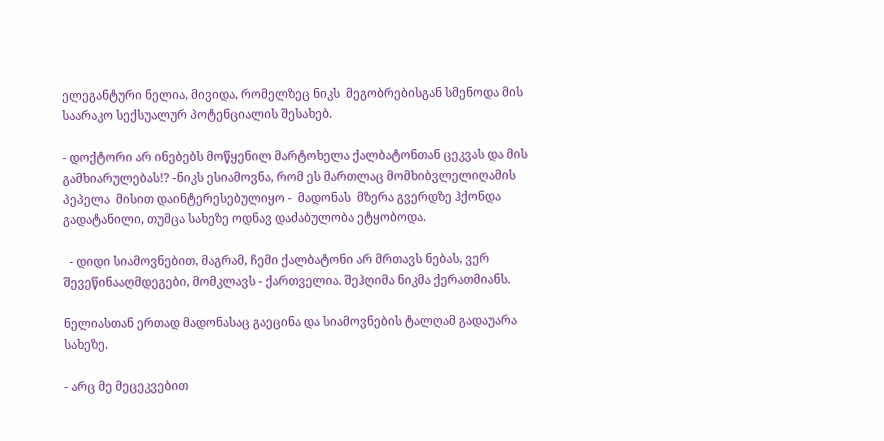ელეგანტური ნელია, მივიდა, რომელზეც ნიკს  მეგობრებისგან სმენოდა მის  საარაკო სექსუალურ პოტენციალის შესახებ.

- დოქტორი არ ინებებს მოწყენილ მარტოხელა ქალბატონთან ცეკვას და მის გამხიარულებას!? -ნიკს ესიამოვნა, რომ ეს მართლაც მომხიბვლელიღამის პეპელა  მისით დაინტერესებულიყო -  მადონას  მზერა გვერდზე ჰქონდა გადატანილი, თუმცა სახეზე ოდნავ დაძაბულობა ეტყობოდა.

  - დიდი სიამოვნებით, მაგრამ, ჩემი ქალბატონი არ მრთავს ნებას, ვერ შევეწინააღმდეგები, მომკლავს - ქართველია. შეჰღიმა ნიკმა ქერათმიანს.

ნელიასთან ერთად მადონასაც გაეცინა და სიამოვნების ტალღამ გადაუარა სახეზე.

- არც მე მეცეკვებით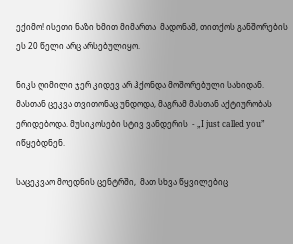ექიმო! ისეთი ნაზი ხმით მიმართა  მადონამ, თითქოს განშორების ეს 20 წელი არც არსებულიყო.

ნიკს ღიმილი ჯერ კიდევ არ ჰქონდა მოშორებული სახიდან. მასთან ცეკვა თვითონაც უნდოდა, მაგრამ მასთან აქტიურობას ერიდებოდა. მუსიკოსები სტივ ვანდერის  - „I just called you” იწყებდნენ.

საცეკვაო მოედნის ცენტრში,  მათ სხვა წყვილებიც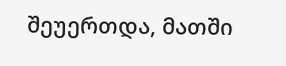შეუერთდა, მათში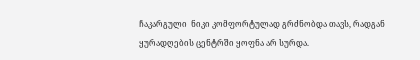ჩაკარგული  ნიკი კომფორტულად გრძნობდა თავს, რადგან ყურადღების ცენტრში ყოფნა არ სურდა.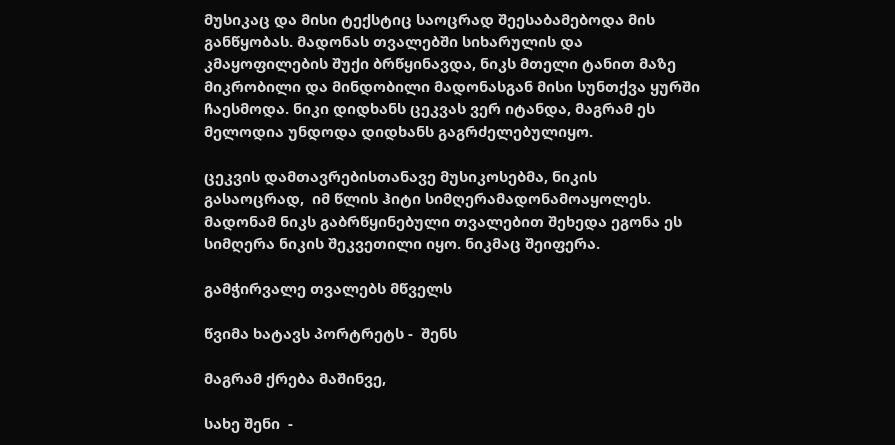მუსიკაც და მისი ტექსტიც საოცრად შეესაბამებოდა მის განწყობას. მადონას თვალებში სიხარულის და კმაყოფილების შუქი ბრწყინავდა, ნიკს მთელი ტანით მაზე მიკრობილი და მინდობილი მადონასგან მისი სუნთქვა ყურში ჩაესმოდა. ნიკი დიდხანს ცეკვას ვერ იტანდა, მაგრამ ეს მელოდია უნდოდა დიდხანს გაგრძელებულიყო.

ცეკვის დამთავრებისთანავე მუსიკოსებმა, ნიკის  გასაოცრად,  იმ წლის ჰიტი სიმღერამადონამოაყოლეს. მადონამ ნიკს გაბრწყინებული თვალებით შეხედა ეგონა ეს სიმღერა ნიკის შეკვეთილი იყო. ნიკმაც შეიფერა.

გამჭირვალე თვალებს მწველს

წვიმა ხატავს პორტრეტს -  შენს

მაგრამ ქრება მაშინვე,

სახე შენი  -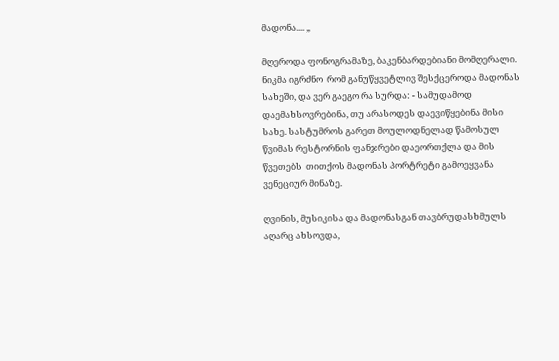მადონა.... „

მღეროდა ფონოგრამაზე, ბაკენბარდებიანი მომღერალი.  ნიკმა იგრძნო  რომ განუწყვეტლივ შესქცეროდა მადონას სახეში, და ვერ გაეგო რა სურდა: - სამუდამოდ დაემახსოვრებინა, თუ არასოდეს დაევიწყებინა მისი სახე. სასტუმროს გარეთ მოულოდნელად წამოსულ წვიმას რესტორნის ფანჯრები დაეორთქლა და მის წვეთებს  თითქოს მადონას პორტრეტი გამოეყვანა ვენეციურ მინაზე.

ღვინის, მუსიკისა და მადონასგან თავბრუდასხმულს აღარც ახსოვდა,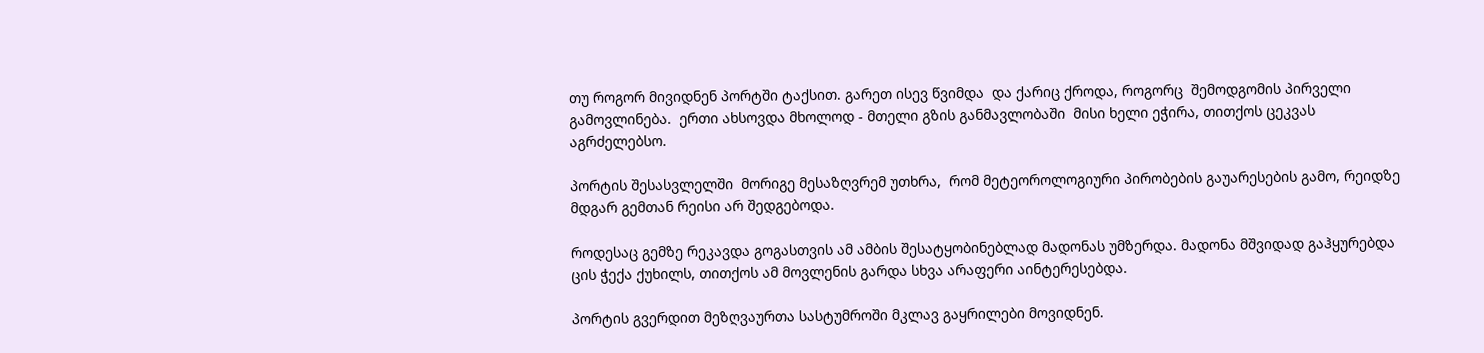თუ როგორ მივიდნენ პორტში ტაქსით. გარეთ ისევ წვიმდა  და ქარიც ქროდა, როგორც  შემოდგომის პირველი გამოვლინება.  ერთი ახსოვდა მხოლოდ - მთელი გზის განმავლობაში  მისი ხელი ეჭირა, თითქოს ცეკვას აგრძელებსო.

პორტის შესასვლელში  მორიგე მესაზღვრემ უთხრა,  რომ მეტეოროლოგიური პირობების გაუარესების გამო, რეიდზე მდგარ გემთან რეისი არ შედგებოდა.

როდესაც გემზე რეკავდა გოგასთვის ამ ამბის შესატყობინებლად მადონას უმზერდა. მადონა მშვიდად გაჰყურებდა ცის ჭექა ქუხილს, თითქოს ამ მოვლენის გარდა სხვა არაფერი აინტერესებდა.

პორტის გვერდით მეზღვაურთა სასტუმროში მკლავ გაყრილები მოვიდნენ.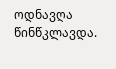ოდნავღა წინწკლავდა.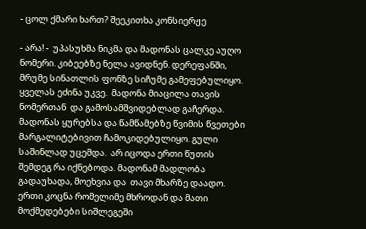- ცოლ ქმარი ხართ? შეეკითხა კონსიერჟე

- არა! -  უპასუხმა ნიკმა და მადონას ცალკე აუღო ნომერი. კიბეებზე ნელა ავიდნენ. დერეფანში, მრუმე სინათლის ფონზე სიჩუმე გამეფებულიყო.  ყველას ეძინა უკვე.  მადონა მიაცილა თავის ნომერთან  და გამოსამშვიდებლად გაჩერდა.  მადონას ყურებსა და წამწამებზე წვიმის წვეთები მარგალიტებივით ჩამოკიდებულიყო. გული საშინლად უცემდა.  არ იცოდა ერთი წუთის შემდეგ რა იქნებოდა. მადონამ მადლობა გადაუხადა, მოეხვია და  თავი მხარზე დაადო. ერთი კოცნა რომელიმე მხროდან და მათი მოქმედებები სიშლეგეში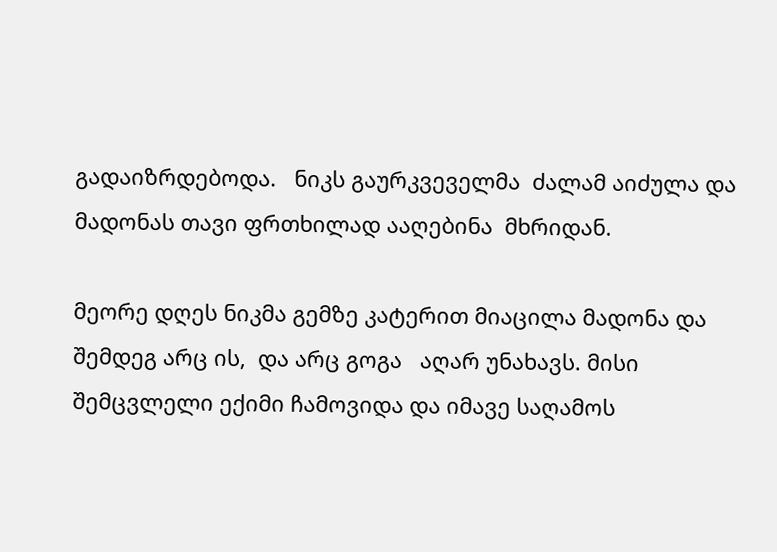გადაიზრდებოდა.   ნიკს გაურკვეველმა  ძალამ აიძულა და   მადონას თავი ფრთხილად ააღებინა  მხრიდან.

მეორე დღეს ნიკმა გემზე კატერით მიაცილა მადონა და შემდეგ არც ის,  და არც გოგა   აღარ უნახავს. მისი  შემცვლელი ექიმი ჩამოვიდა და იმავე საღამოს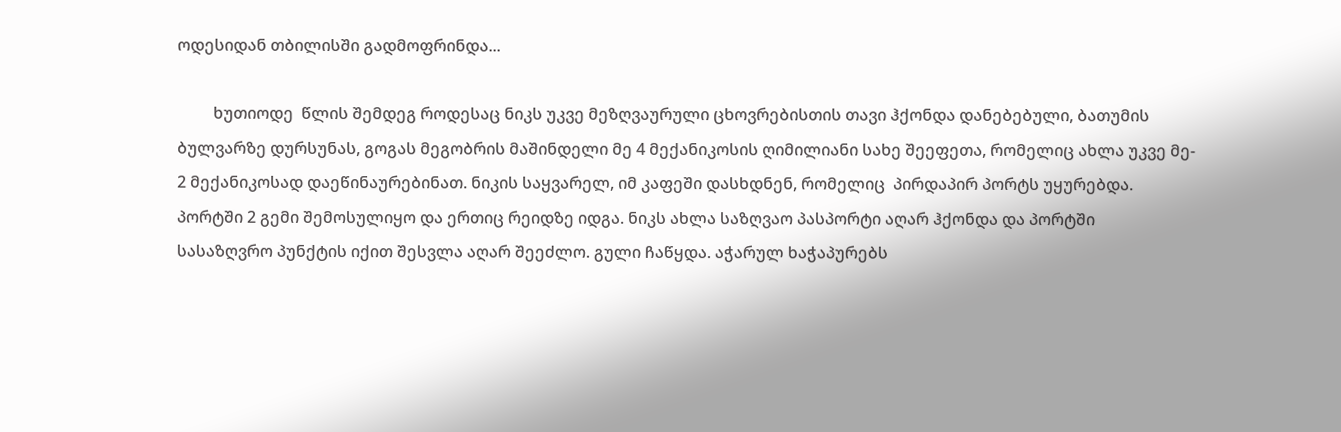ოდესიდან თბილისში გადმოფრინდა...

         ხუთიოდე  წლის შემდეგ როდესაც ნიკს უკვე მეზღვაურული ცხოვრებისთის თავი ჰქონდა დანებებული, ბათუმის ბულვარზე დურსუნას, გოგას მეგობრის მაშინდელი მე 4 მექანიკოსის ღიმილიანი სახე შეეფეთა, რომელიც ახლა უკვე მე- 2 მექანიკოსად დაეწინაურებინათ. ნიკის საყვარელ, იმ კაფეში დასხდნენ, რომელიც  პირდაპირ პორტს უყურებდა. პორტში 2 გემი შემოსულიყო და ერთიც რეიდზე იდგა. ნიკს ახლა საზღვაო პასპორტი აღარ ჰქონდა და პორტში  სასაზღვრო პუნქტის იქით შესვლა აღარ შეეძლო. გული ჩაწყდა. აჭარულ ხაჭაპურებს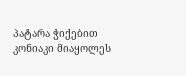პატარა ჭიქებით კონიაკი მიაყოლეს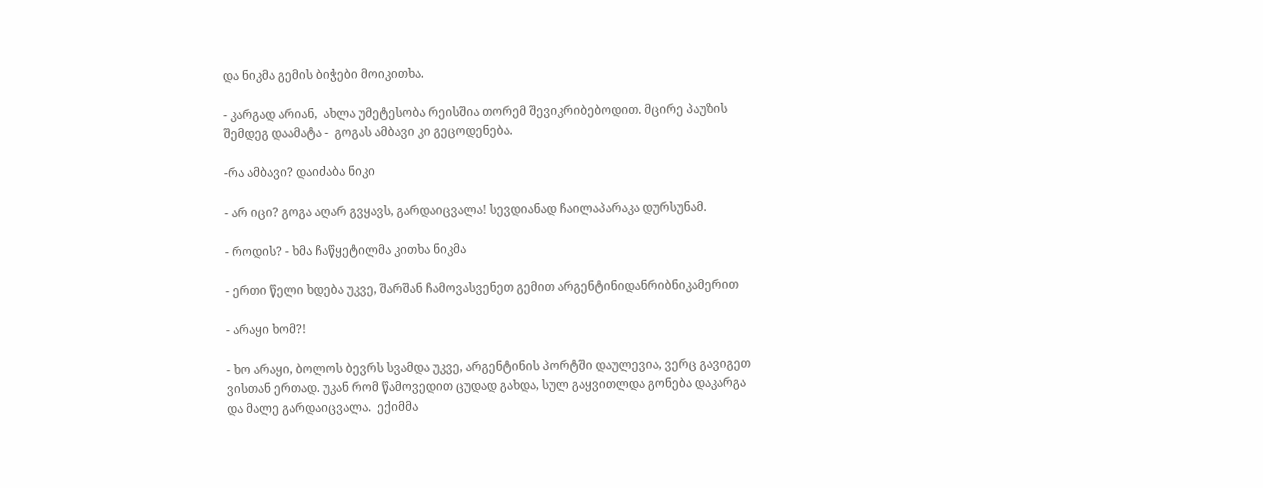და ნიკმა გემის ბიჭები მოიკითხა.

- კარგად არიან,  ახლა უმეტესობა რეისშია თორემ შევიკრიბებოდით. მცირე პაუზის შემდეგ დაამატა -  გოგას ამბავი კი გეცოდენება.

-რა ამბავი? დაიძაბა ნიკი

- არ იცი? გოგა აღარ გვყავს, გარდაიცვალა! სევდიანად ჩაილაპარაკა დურსუნამ.

- როდის? - ხმა ჩაწყეტილმა კითხა ნიკმა

- ერთი წელი ხდება უკვე, შარშან ჩამოვასვენეთ გემით არგენტინიდანრიბნიკამერით

- არაყი ხომ?!

- ხო არაყი, ბოლოს ბევრს სვამდა უკვე, არგენტინის პორტში დაულევია, ვერც გავიგეთ ვისთან ერთად. უკან რომ წამოვედით ცუდად გახდა, სულ გაყვითლდა გონება დაკარგა და მალე გარდაიცვალა.  ექიმმა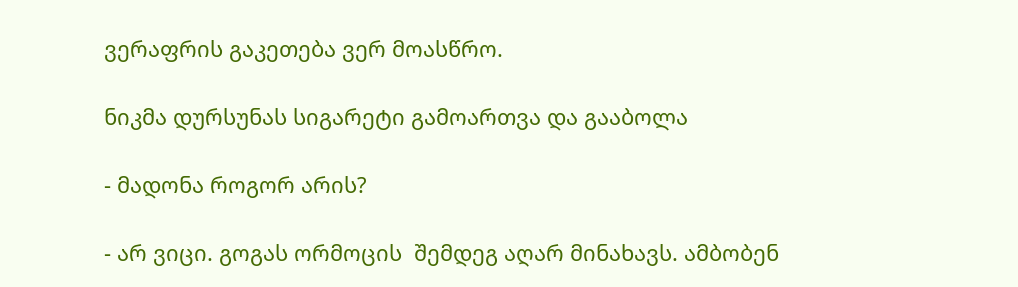ვერაფრის გაკეთება ვერ მოასწრო.

ნიკმა დურსუნას სიგარეტი გამოართვა და გააბოლა

- მადონა როგორ არის?

- არ ვიცი. გოგას ორმოცის  შემდეგ აღარ მინახავს. ამბობენ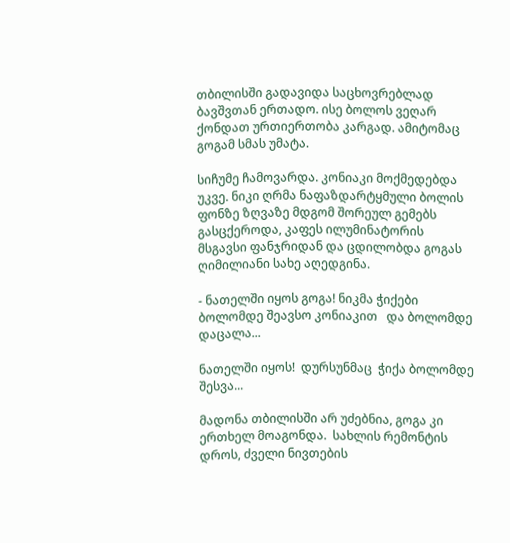თბილისში გადავიდა საცხოვრებლად ბავშვთან ერთადო. ისე ბოლოს ვეღარ ქონდათ ურთიერთობა კარგად. ამიტომაც გოგამ სმას უმატა.

სიჩუმე ჩამოვარდა. კონიაკი მოქმედებდა უკვე. ნიკი ღრმა ნაფაზდარტყმული ბოლის ფონზე ზღვაზე მდგომ შორეულ გემებს გასცქეროდა, კაფეს ილუმინატორის მსგავსი ფანჯრიდან და ცდილობდა გოგას ღიმილიანი სახე აღედგინა.

- ნათელში იყოს გოგა! ნიკმა ჭიქები ბოლომდე შეავსო კონიაკით   და ბოლომდე დაცალა...

ნათელში იყოს!  დურსუნმაც  ჭიქა ბოლომდე შესვა...

მადონა თბილისში არ უძებნია, გოგა კი  ერთხელ მოაგონდა.  სახლის რემონტის დროს, ძველი ნივთების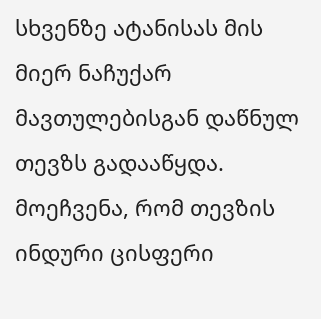სხვენზე ატანისას მის  მიერ ნაჩუქარ მავთულებისგან დაწნულ თევზს გადააწყდა. მოეჩვენა, რომ თევზის ინდური ცისფერი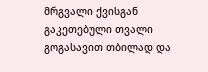მრგვალი ქვისგან გაკეთებული თვალი გოგასავით თბილად და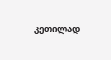კეთილად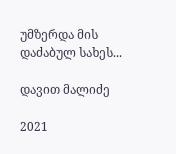უმზერდა მის დაძაბულ სახეს...

დავით მალიძე

2021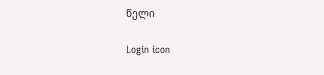წელი

Login icon